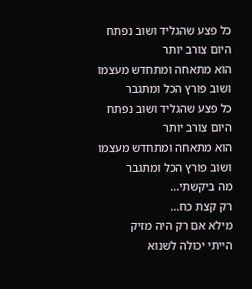כל פצע שהגליד ושוב נפתח
היום צורב יותר
הוא מתאחה ומתחדש מעצמו
ושוב פורץ הכל ומתגבר
כל פצע שהגליד ושוב נפתח
היום צורב יותר
הוא מתאחה ומתחדש מעצמו
ושוב פורץ הכל ומתגבר
מה ביקשתי...
רק קצת כח...
מילא אם רק היה מזיק
הייתי יכולה לשנוא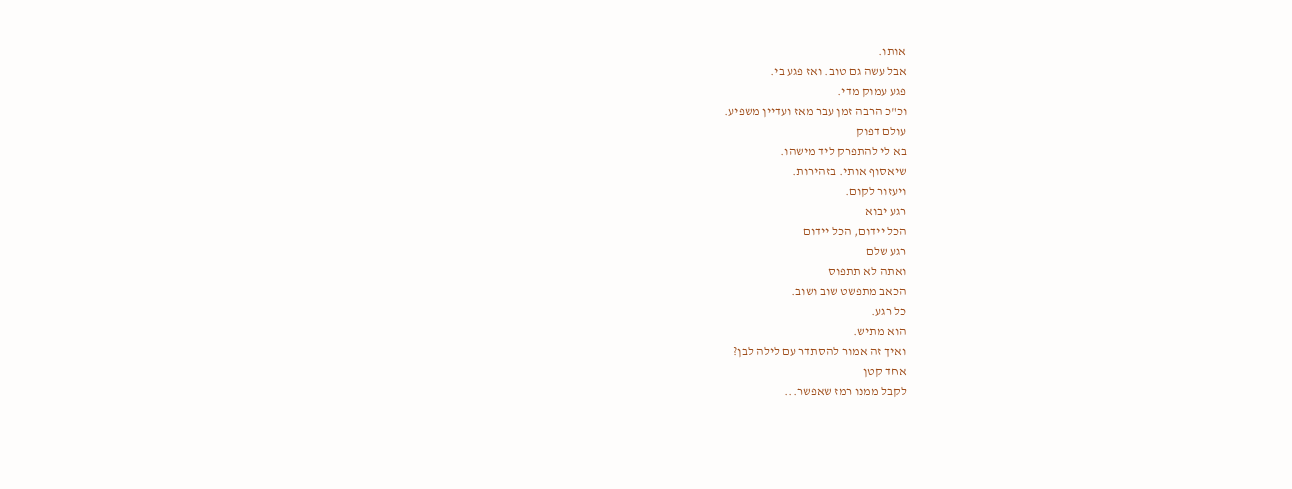אותו.
אבל עשה גם טוב. ואז פגע בי.
פגע עמוק מדי.
וכ"כ הרבה זמן עבר מאז ועדיין משפיע.
עולם דפוק
בא לי להתפרק ליד מישהו.
שיאסוף אותי. בזהירות.
ויעזור לקום.
רגע יבוא
הכל יידום, הכל יידום
רגע שלם
ואתה לא תתפוס
הכאב מתפשט שוב ושוב.
כל רגע.
הוא מתיש.
ואיך זה אמור להסתדר עם לילה לבן?
אחד קטן
לקבל ממנו רמז שאפשר...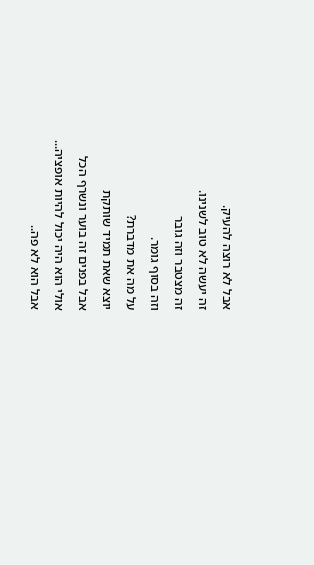אבל לא רוצה להעיק.
זה יעשה לא טוב לשנינו.
זה מצטבר וזה גובר
וזה בסוף גומר.
על מה את מדברת?
יוצא שאת תמיד שותקת
אבל בפנים זה בוער ונשרף הכל
אולי הוא היה יכול להיות אופציה...
אבל הוא לא פה..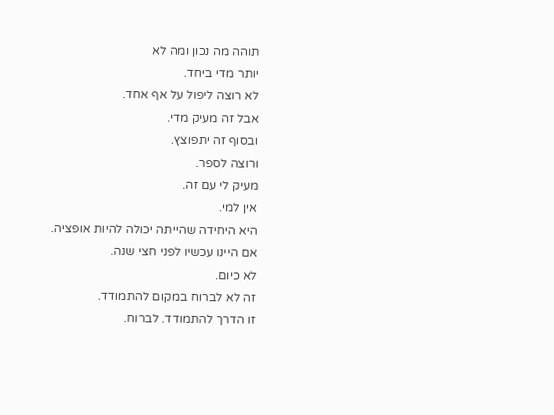תוהה מה נכון ומה לא
יותר מדי ביחד.
לא רוצה ליפול על אף אחד.
אבל זה מעיק מדי.
ובסוף זה יתפוצץ.
ורוצה לספר.
מעיק לי עם זה.
אין למי.
היא היחידה שהייתה יכולה להיות אופציה.
אם היינו עכשיו לפני חצי שנה.
לא כיום.
זה לא לברוח במקום להתמודד.
זו הדרך להתמודד. לברוח.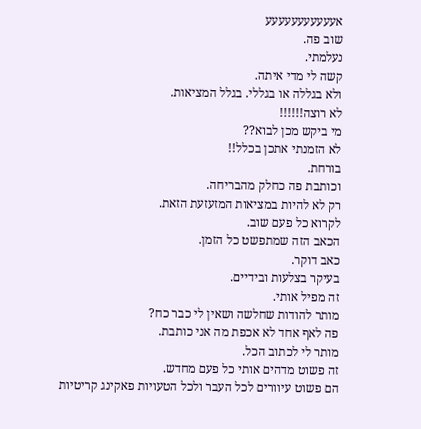אעעעעעעעעעעע
שוב פה.
נעלמתי.
קשה לי מדי איתה.
ולא בגללה או בגללי. בגלל המציאות.
לא רוצה!!!!!!
מי ביקש מכן לבוא??
לא הזמנתי אתכן בכלל!!
בורחת.
וכותבת פה כחלק מהבריחה.
רק לא להיות במציאות המזעזעת הזאת.
לקרוא כל פעם שוב.
הכאב הזה שמתפשט כל הזמן.
כאב דוקר.
בעיקר בצלעות ובידיים.
זה מפיל אותי.
מותר להודות שחלשה ושאין לי כבר כח?
פה לאף אחד לא אכפת מה אני כותבת.
מותר לי לכתוב הכל.
זה פשוט מדהים אותי כל פעם מחדש.
הם פשוט עיוורים לכל העבר ולכל הטעויות פאקינג קריטיות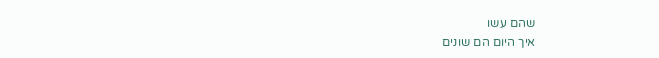שהם עשו
איך היום הם שונים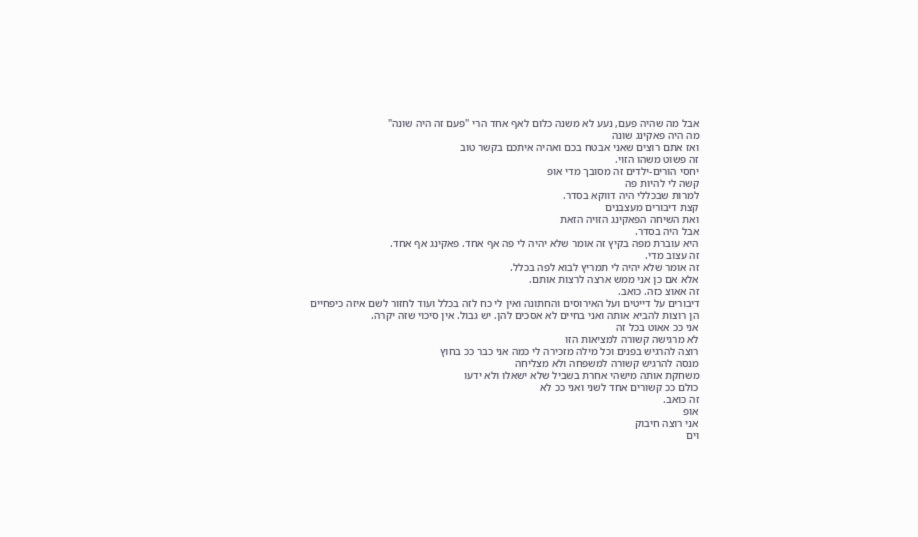אבל מה שהיה פעם, נעע לא משנה כלום לאף אחד הרי "פעם זה היה שונה"
מה היה פאקינג שונה
ואז אתם רוצים שאני אבטח בכם ואהיה איתכם בקשר טוב
זה פשוט משהו הזוי.
יחסי הורים-ילדים זה מסובך מדי אופ
קשה לי להיות פה
למרות שבכללי היה דווקא בסדר.
קצת דיבורים מעצבנים
ואת השיחה הפאקינג הזויה הזאת
אבל היה בסדר.
היא עוברת מפה בקיץ זה אומר שלא יהיה לי פה אף אחד. פאקינג אף אחד.
זה עצוב מדי.
זה אומר שלא יהיה לי תמריץ לבוא לפה בכלל.
אלא אם כן אני ממש ארצה לרצות אותם.
זה אאוצ כזה. כואב.
דיבורים על דייטים ועל האירוסים והחתונה ואין לי כח לזה בכלל ועוד לחזור לשם איזה כיפחיים
הן רוצות להביא אותה ואני בחיים לא אסכים להן. יש גבול. אין סיכוי שזה יקרה.
אני ככ אאוט בכל זה
לא מרגישה קשורה למציאות הזו
רוצה להרגיש בפנים וכל מילה מזכירה לי כמה אני כבר ככ בחוץ
מנסה להרגיש קשורה למשפחה ולא מצליחה
משחקת אותה מישהי אחרת בשביל שלא ישאלו ולא ידעו
כולם ככ קשורים אחד לשני ואני ככ לא
זה כואב.
אופ
אני רוצה חיבוק
וים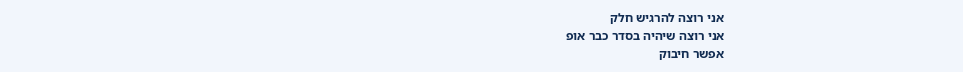אני רוצה להרגיש חלק
אני רוצה שיהיה בסדר כבר אופ
אפשר חיבוק